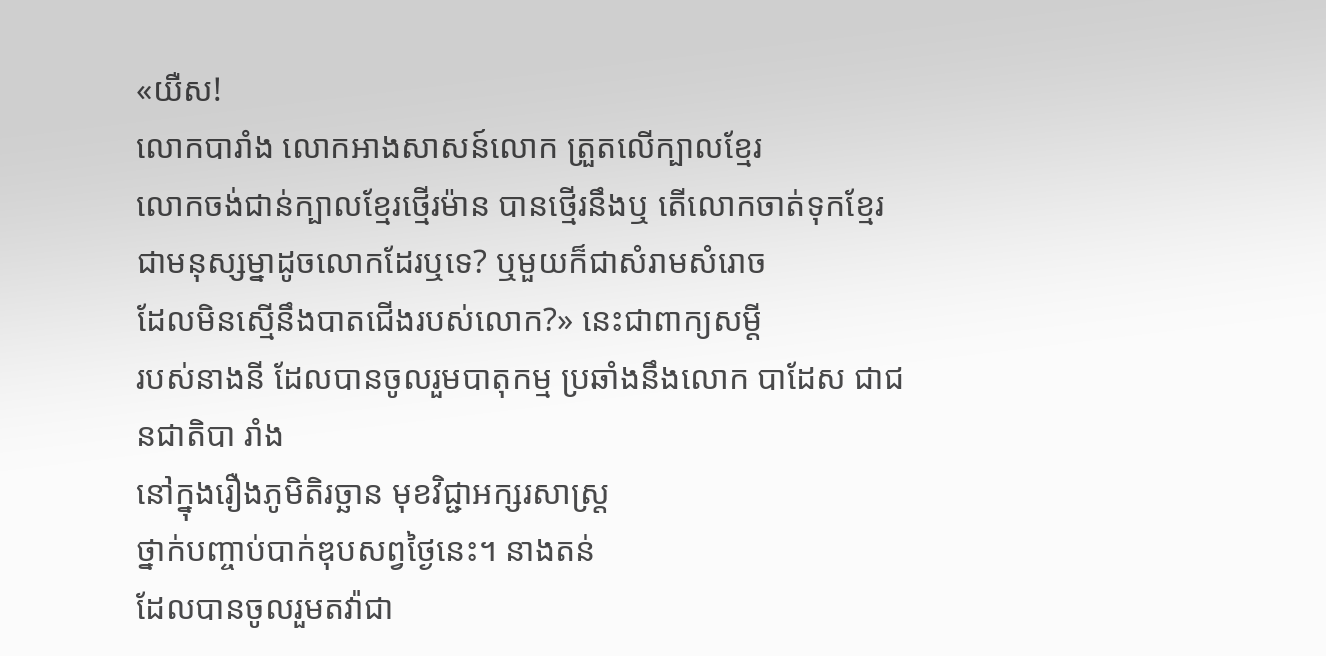«យឺស!
លោកបារាំង លោកអាងសាសន៍លោក ត្រួតលើក្បាលខ្មែរ
លោកចង់ជាន់ក្បាលខ្មែរថ្មើរម៉ាន បានថ្មើរនឹងឬ តើលោកចាត់ទុកខ្មែរ
ជាមនុស្សម្នាដូចលោកដែរឬទេ? ឬមួយក៏ជាសំរាមសំរោច
ដែលមិនស្មើនឹងបាតជើងរបស់លោក?» នេះជាពាក្យសម្តី
របស់នាងនី ដែលបានចូលរួមបាតុកម្ម ប្រឆាំងនឹងលោក បាដែស ជាជនជាតិបា រាំង
នៅក្នុងរឿងភូមិតិរច្ឆាន មុខវិជ្ជាអក្សរសាស្រ្ត
ថ្នាក់បញ្ចាប់បាក់ឌុបសព្វថ្ងៃនេះ។ នាងតន់
ដែលបានចូលរួមតវ៉ាជា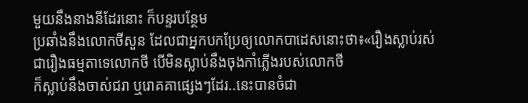មួយនឹងនាងនីដែរនោះ ក៏បន្ទរបន្ថែម
ប្រឆាំងនឹងលោកថីសួន ដែលជាអ្នកបកប្រែឲ្យលោកបាដេសនោះថា៖«រឿងស្លាប់រស់
ជារឿងធម្មតាទេលោកថី បើមិនស្លាប់នឹងចុងកាំភ្លើងរបស់លោកថី
ក៏ស្លាប់នឹងចាស់ជរា ឬរោគគាផ្សេងៗដែរ..នេះបានចំជា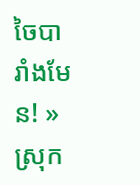ចៃបារាំងមែន! »
ស្រុក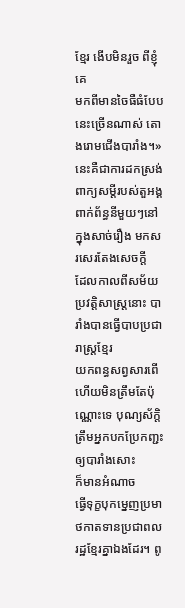ខ្មែរ ងើបមិនរួច ពីខ្ញុំគេ
មកពីមានចៃធឺធំបែបនេះច្រើនណាស់ តោងរោមជើងបារាំង។» នេះគឺជាការដកស្រង់ពាក្យសម្តីរបស់តួអង្គ
ពាក់ព័ន្ធនីមួយៗនៅក្នុងសាច់រឿង មកសរសេរតែងសេចក្តី
ដែលកាលពីសម័យប្រវត្តិសាស្រ្តនោះ បារាំងបានធ្វើបាបប្រជារាស្រ្តខ្មែរ
យកពន្ធសព្វសារពើ ហើយមិនត្រឹមតែប៉ុណ្ណោះទេ បុណ្យស័ក្តិត្រឹមអ្នកបកប្រែកញ្ជះឲ្យបារាំងសោះ
ក៏មានអំណាច
ធ្វើទុក្ខបុកម្នេញប្រមាថកាតទានប្រជាពលរដ្ឋខ្មែរគ្នាឯងដែរ។ ពូ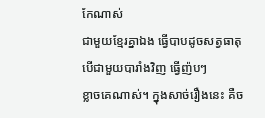កែណាស់
ជាមួយខ្មែរគ្នាឯង ធ្វើបាបដូចសត្វធាតុ បើជាមួយបារាំងវិញ ធ្វើញ៉បៗ
ខ្លាចគេណាស់។ ក្នុងសាច់រឿងនេះ គឺច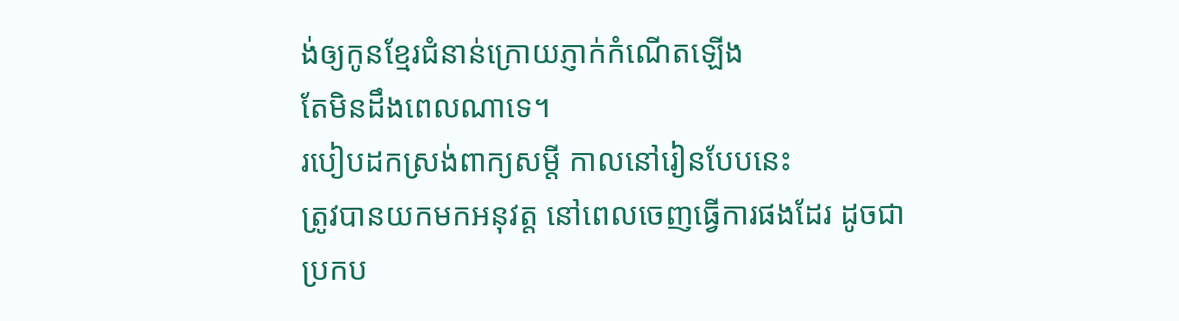ង់ឲ្យកូនខ្មែរជំនាន់ក្រោយភ្ញាក់កំណើតឡើង
តែមិនដឹងពេលណាទេ។
របៀបដកស្រង់ពាក្យសម្តី កាលនៅរៀនបែបនេះ
ត្រូវបានយកមកអនុវត្ត នៅពេលចេញធ្វើការផងដែរ ដូចជា
ប្រកប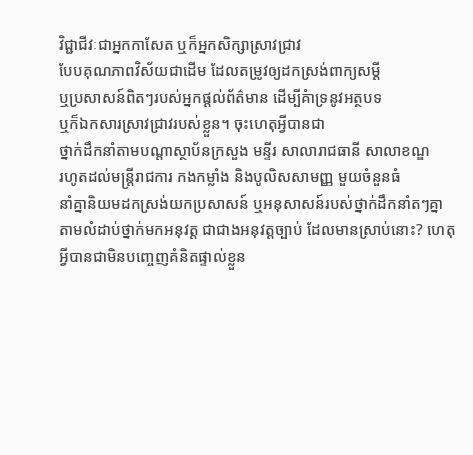វិជ្ជាជីវៈជាអ្នកកាសែត ឬក៏អ្នកសិក្សាស្រាវជ្រាវ
បែបគុណភាពវិស័យជាដើម ដែលតម្រូវឲ្យដកស្រង់ពាក្យសម្តី
ឬប្រសាសន៍ពិតៗរបស់អ្នកផ្តល់ព័ត៌មាន ដើម្បីគំាទ្រនូវអត្ថបទ
ឬក៏ឯកសារស្រាវជ្រាវរបស់ខ្លួន។ ចុះហេតុអ្វីបានជា
ថ្នាក់ដឹកនាំតាមបណ្តាស្ថាប័នក្រសួង មន្ទីរ សាលារាជធានី សាលាខណ្ឌ
រហូតដល់មន្រ្តីរាជការ កងកម្លាំង និងបូលិសសាមញ្ញ មួយចំនួនធំ
នាំគ្នានិយមដកស្រង់យកប្រសាសន៍ ឬអនុសាសន៍របស់ថ្នាក់ដឹកនាំតៗគ្នា
តាមលំដាប់ថ្នាក់មកអនុវត្ត ជាជាងអនុវត្តច្បាប់ ដែលមានស្រាប់នោះ? ហេតុអ្វីបានជាមិនបញ្ចេញគំនិតផ្ទាល់ខ្លួន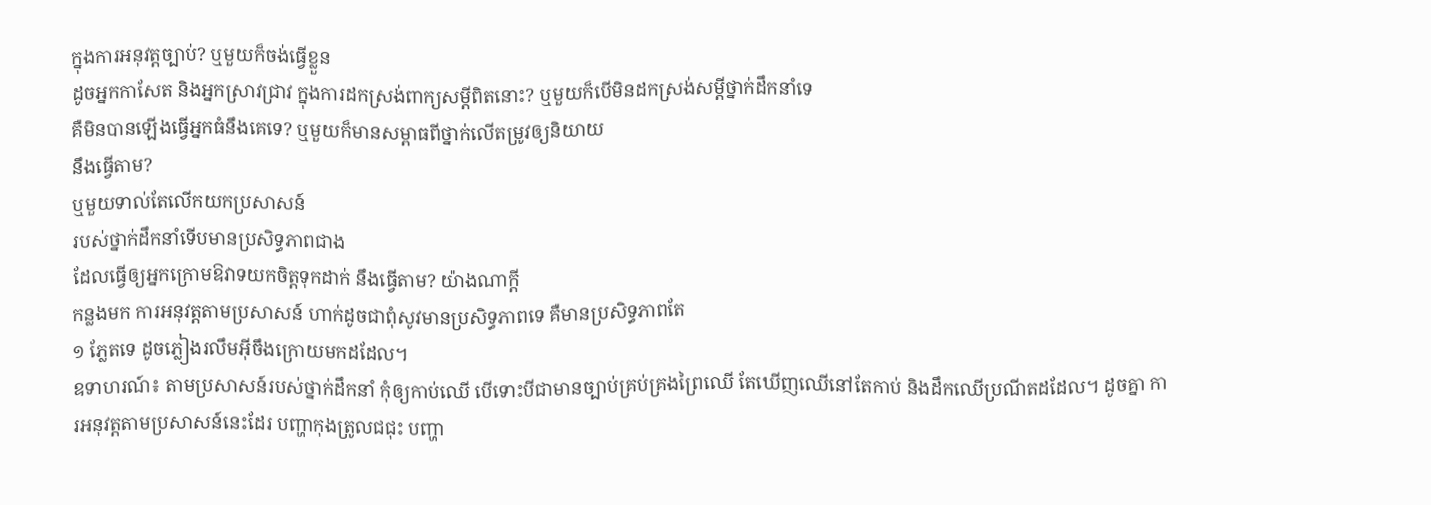ក្នុងការអនុវត្តច្បាប់? ឬមួយក៏ចង់ធ្វើខ្លួន
ដូចអ្នកកាសែត និងអ្នកស្រាវជ្រាវ ក្នុងការដកស្រង់ពាក្យសម្តីពិតនោះ? ឬមួយក៏បើមិនដកស្រង់សម្តីថ្នាក់ដឹកនាំទេ
គឺមិនបានឡើងធ្វើអ្នកធំនឹងគេទេ? ឬមួយក៏មានសម្ពាធពីថ្នាក់លើតម្រូវឲ្យនិយាយ
នឹងធ្វើតាម?
ឬមួយទាល់តែលើកយកប្រសាសន៍
របស់ថ្នាក់ដឹកនាំទើបមានប្រសិទ្ធភាពជាង
ដែលធ្វើឲ្យអ្នកក្រោមឱវាទយកចិត្តទុកដាក់ នឹងធ្វើតាម? យ៉ាងណាក្តី
កន្លងមក ការអនុវត្តតាមប្រសាសន៍ ហាក់ដូចជាពុំសូវមានប្រសិទ្ធភាពទេ គឺមានប្រសិទ្ធភាពតែ
១ ភ្លែតទេ ដូចភ្លៀងរលឹមអ៊ីចឹងក្រោយមកដដែល។
ឧទាហរណ៍៖ តាមប្រសាសន៍របស់ថ្នាក់ដឹកនាំ កុំឲ្យកាប់ឈើ បើទោះបីជាមានច្បាប់គ្រប់គ្រងព្រៃឈើ តែឃើញឈើនៅតែកាប់ និងដឹកឈើប្រណីតដដែល។ ដូចគ្នា ការអនុវត្តតាមប្រសាសន៍នេះដែរ បញ្ហាកុងត្រូលជជុះ បញ្ហា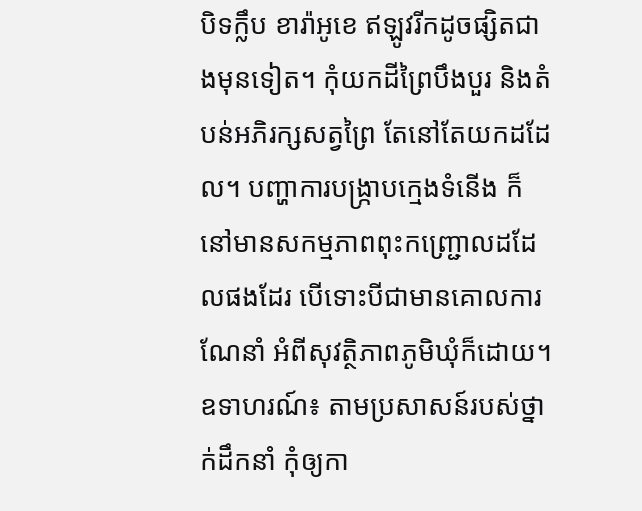បិទក្លឹប ខារ៉ាអូខេ ឥឡូវរីកដូចផ្សិតជាងមុនទៀត។ កុំយកដីព្រៃបឹងបួរ និងតំបន់អភិរក្សសត្វព្រៃ តែនៅតែយកដដែល។ បញ្ហាការបង្ក្រាបក្មេងទំនើង ក៏នៅមានសកម្មភាពពុះកញ្ជ្រោលដដែលផងដែរ បើទោះបីជាមានគោលការណែនាំ អំពីសុវត្ថិភាពភូមិឃុំក៏ដោយ។
ឧទាហរណ៍៖ តាមប្រសាសន៍របស់ថ្នាក់ដឹកនាំ កុំឲ្យកា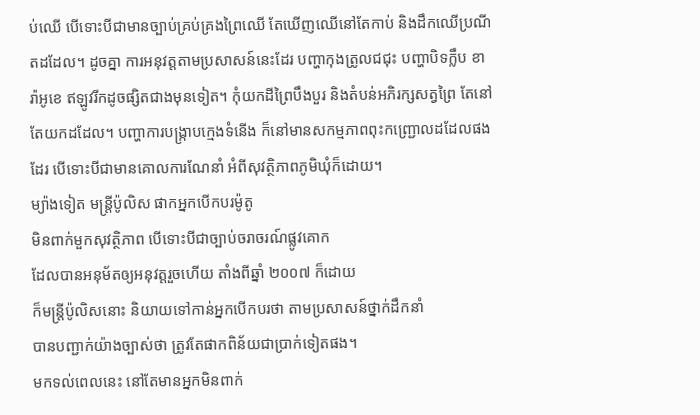ប់ឈើ បើទោះបីជាមានច្បាប់គ្រប់គ្រងព្រៃឈើ តែឃើញឈើនៅតែកាប់ និងដឹកឈើប្រណីតដដែល។ ដូចគ្នា ការអនុវត្តតាមប្រសាសន៍នេះដែរ បញ្ហាកុងត្រូលជជុះ បញ្ហាបិទក្លឹប ខារ៉ាអូខេ ឥឡូវរីកដូចផ្សិតជាងមុនទៀត។ កុំយកដីព្រៃបឹងបួរ និងតំបន់អភិរក្សសត្វព្រៃ តែនៅតែយកដដែល។ បញ្ហាការបង្ក្រាបក្មេងទំនើង ក៏នៅមានសកម្មភាពពុះកញ្ជ្រោលដដែលផងដែរ បើទោះបីជាមានគោលការណែនាំ អំពីសុវត្ថិភាពភូមិឃុំក៏ដោយ។
ម្យ៉ាងទៀត មន្រ្តីប៉ូលិស ផាកអ្នកបើកបរម៉ូតូ
មិនពាក់មួកសុវត្ថិភាព បើទោះបីជាច្បាប់ចរាចរណ៍ផ្លូវគោក
ដែលបានអនុម័តឲ្យអនុវត្តរួចហើយ តាំងពីឆ្នាំ ២០០៧ ក៏ដោយ
ក៏មន្រ្តីប៉ូលិសនោះ និយាយទៅកាន់អ្នកបើកបរថា តាមប្រសាសន៍ថ្នាក់ដឹកនាំ
បានបញ្ជាក់យ៉ាងច្បាស់ថា ត្រូវតែផាកពិន័យជាប្រាក់ទៀតផង។
មកទល់ពេលនេះ នៅតែមានអ្នកមិនពាក់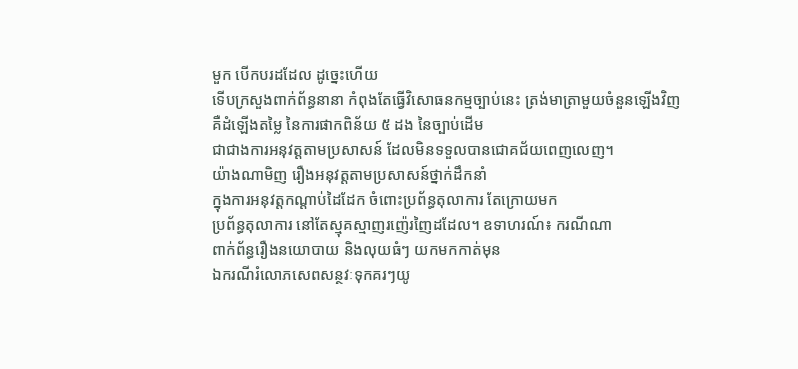មួក បើកបរដដែល ដូច្នេះហើយ
ទើបក្រសួងពាក់ព័ន្ធនានា កំពុងតែធ្វើវិសោធនកម្មច្បាប់នេះ ត្រង់មាត្រាមួយចំនួនឡើងវិញ
គឺដំឡើងតម្លៃ នៃការផាកពិន័យ ៥ ដង នៃច្បាប់ដើម
ជាជាងការអនុវត្តតាមប្រសាសន៍ ដែលមិនទទួលបានជោគជ័យពេញលេញ។
យ៉ាងណាមិញ រឿងអនុវត្តតាមប្រសាសន៍ថ្នាក់ដឹកនាំ
ក្នុងការអនុវត្តកណ្តាប់ដៃដែក ចំពោះប្រព័ន្ធតុលាការ តែក្រោយមក
ប្រព័ន្ធតុលាការ នៅតែស្មុគស្មាញរញ៉េរញៃដដែល។ ឧទាហរណ៍៖ ករណីណា
ពាក់ព័ន្ធរឿងនយោបាយ និងលុយធំៗ យកមកកាត់មុន
ឯករណីរំលោភសេពសន្ថវៈទុកគរៗយូ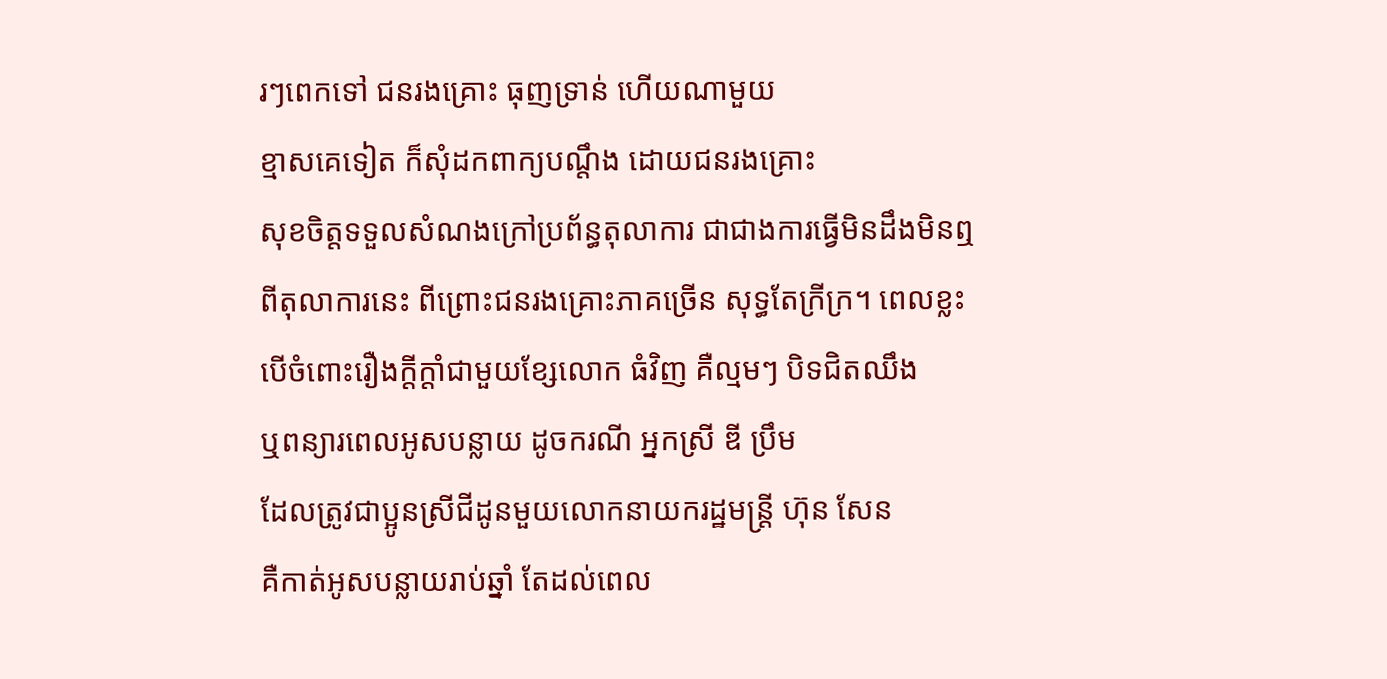រៗពេកទៅ ជនរងគ្រោះ ធុញទ្រាន់ ហើយណាមួយ
ខ្មាសគេទៀត ក៏សុំដកពាក្យបណ្តឹង ដោយជនរងគ្រោះ
សុខចិត្តទទួលសំណងក្រៅប្រព័ន្ធតុលាការ ជាជាងការធ្វើមិនដឹងមិនឮ
ពីតុលាការនេះ ពីព្រោះជនរងគ្រោះភាគច្រើន សុទ្ធតែក្រីក្រ។ ពេលខ្លះ
បើចំពោះរឿងក្តីក្តាំជាមួយខ្សែលោក ធំវិញ គឺល្មមៗ បិទជិតឈឹង
ឬពន្យារពេលអូសបន្លាយ ដូចករណី អ្នកស្រី ឌី ប្រឹម
ដែលត្រូវជាប្អូនស្រីជីដូនមួយលោកនាយករដ្ឋមន្រ្តី ហ៊ុន សែន
គឺកាត់អូសបន្លាយរាប់ឆ្នាំ តែដល់ពេល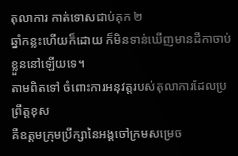តុលាការ កាត់ទោសជាប់គុក ២
ឆ្នាំកន្លះហើយក៏ដោយ ក៏មិនទាន់ឃើញមានដីកាចាប់ខ្លួននៅឡើយទេ។
តាមពិតទៅ ចំពោះការអនុវត្តរបស់តុលាការដែលប្រព្រឹត្តខុស
គឺឧត្តមក្រុមប្រឹក្សានៃអង្គចៅក្រមសម្រេច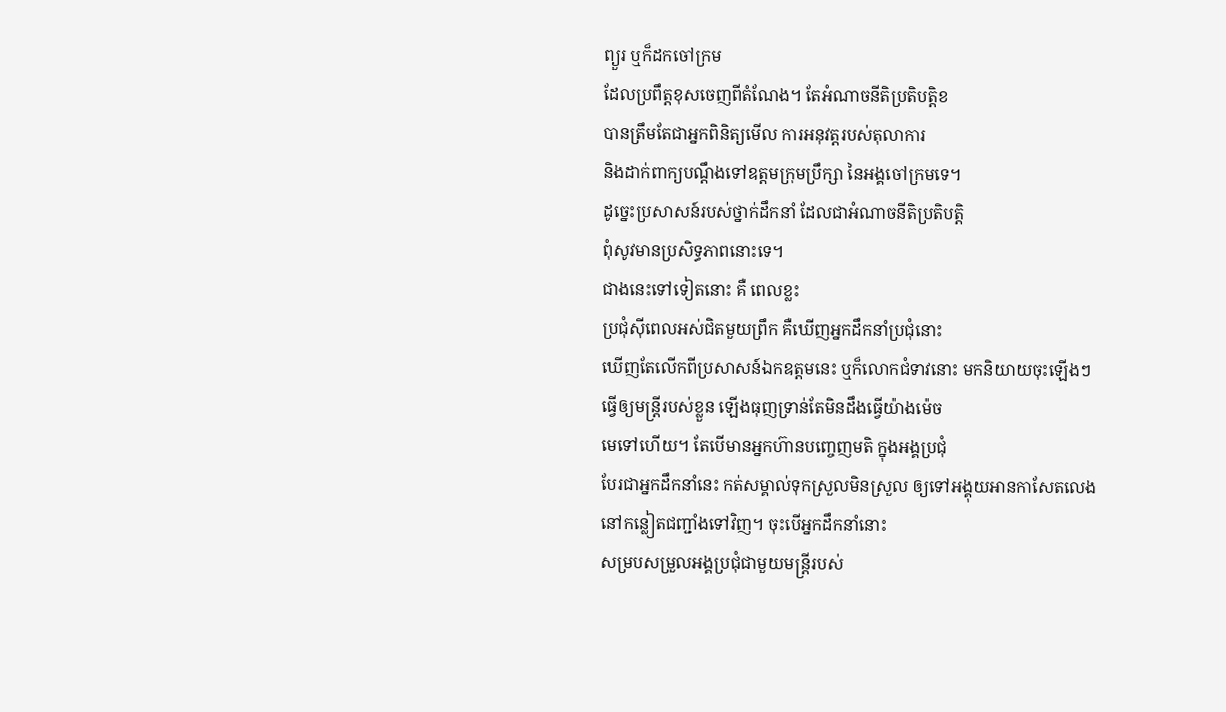ព្យួរ ឬក៏ដកចៅក្រម
ដែលប្រពឹត្តខុសចេញពីតំណែង។ តែអំណាចនីតិប្រតិបត្តិខ
បានត្រឹមតែជាអ្នកពិនិត្យមើល ការអនុវត្តរបស់តុលាការ
និងដាក់ពាក្យបណ្តឹងទៅឧត្តមក្រុមប្រឹក្សា នៃអង្គចៅក្រមទេ។
ដូច្នេះប្រសាសន៍របស់ថ្នាក់ដឹកនាំ ដែលជាអំណាចនីតិប្រតិបត្តិ
ពុំសូវមានប្រសិទ្ធភាពនោះទេ។
ជាងនេះទៅទៀតនោះ គឺ ពេលខ្លះ
ប្រជុំស៊ីពេលអស់ជិតមួយព្រឹក គឺឃើញអ្នកដឹកនាំប្រជុំនោះ
ឃើញតែលើកពីប្រសាសន៍ឯកឧត្តមនេះ ឬក៏លោកជំទាវនោះ មកនិយាយចុះឡើងៗ
ធ្វើឲ្យមន្ត្រីរបស់ខ្លួន ឡើងធុញទ្រាន់តែមិនដឹងធ្វើយ៉ាងម៉េច
មេទៅហើយ។ តែបើមានអ្នកហ៊ានបញ្ចេញមតិ ក្នុងអង្គប្រជុំ
បែរជាអ្នកដឹកនាំនេះ កត់សម្គាល់ទុកស្រួលមិនស្រួល ឲ្យទៅអង្គុយអានកាសែតលេង
នៅកន្លៀតជញ្ជាំងទៅវិញ។ ចុះបើអ្នកដឹកនាំនោះ
សម្របសម្រួលអង្គប្រជុំជាមួយមន្រ្តីរបស់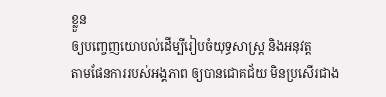ខ្លួន
ឲ្យបញ្ចេញយោបល់ដើម្បីរៀបចំយុទ្ធសាស្រ្ត និងអនុវត្ត
តាមផែនការរបស់អង្គភាព ឲ្យបានជោគជ័យ មិនប្រសើរជាង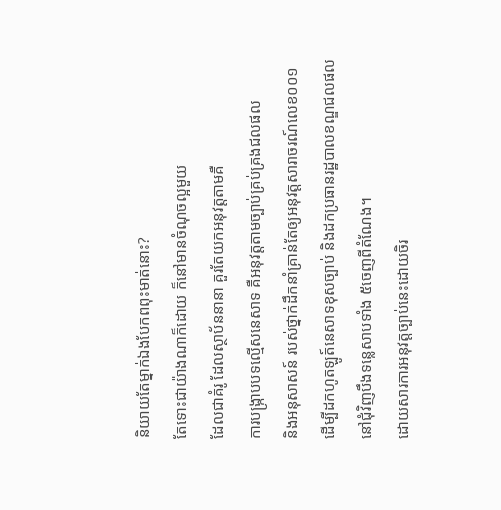និយាយតែម្នាក់ឯងបែកពពុះមាត់នោះ?
តែទោះជាយ៉ាងណាក៏ដោយ ក៏នៅមានចំណុចល្អមួយ
ដែលជាគំរូ ដែលស្ថាប័ននានា គួរតែយកអនុវត្តតាមគឺ
ការបង្ក្រាបបទល្មើសនេសាទ គឺអនុវត្តតាមច្បាប់គ្រប់គ្រងជលផល
និងអនុសាសន៍ របស់ថ្នាក់ដឹកនាំគ្រាន់តែឲ្យអនុវត្តសារាចរណ៍លេខ០០១
ដើម្បីដកហូតឡូត៍នេសាទខុសច្បាប់ និងដកប្រធានរដ្ឋបាលខណ្ឌជលផល
នៅជុំវិញបឹងទន្លេសាបទាំង ៥ចេញពីតំណែង។
ដោយសារការអនុវត្តច្បាប់នេះដោយចិរ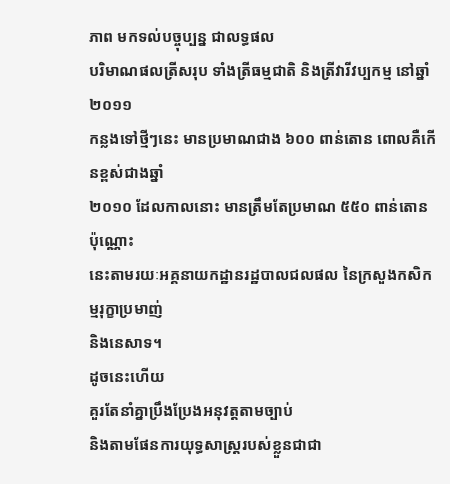ភាព មកទល់បច្ចុប្បន្ន ជាលទ្ធផល
បរិមាណផលត្រីសរុប ទាំងត្រីធម្មជាតិ និងត្រីវារីវប្បកម្ម នៅឆ្នាំ ២០១១
កន្លងទៅថ្មីៗនេះ មានប្រមាណជាង ៦០០ ពាន់តោន ពោលគឺកើនខ្ពស់ជាងឆ្នាំ
២០១០ ដែលកាលនោះ មានត្រឹមតែប្រមាណ ៥៥០ ពាន់តោន ប៉ុណ្ណោះ
នេះតាមរយៈអគ្គនាយកដ្ឋានរដ្ឋបាលជលផល នៃក្រសួងកសិកម្មរុក្ខាប្រមាញ់
និងនេសាទ។
ដូចនេះហើយ
គួរតែនាំគ្នាប្រឹងប្រែងអនុវត្តតាមច្បាប់
និងតាមផែនការយុទ្ធសាស្រ្តរបស់ខ្លួនជាជា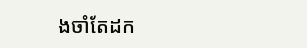ងចាំតែដក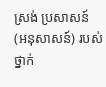ស្រង់ ប្រសាសន៍
(អនុសាសន៍) របស់ថ្នាក់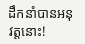ដឹកនាំបានអនុវត្តនោះ!